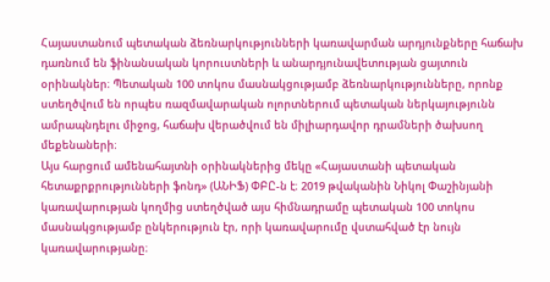Հայաստանում պետական ձեռնարկությունների կառավարման արդյունքները հաճախ դառնում են ֆինանսական կորուստների և անարդյունավետության ցայտուն օրինակներ։ Պետական 100 տոկոս մասնակցությամբ ձեռնարկությունները, որոնք ստեղծվում են որպես ռազմավարական ոլորտներում պետական ներկայությունն ամրապնդելու միջոց, հաճախ վերածվում են միլիարդավոր դրամների ծախսող մեքենաների։
Այս հարցում ամենահայտնի օրինակներից մեկը «Հայաստանի պետական հետաքրքրությունների ֆոնդ» (ԱՆԻՖ) ՓԲԸ-ն է։ 2019 թվականին Նիկոլ Փաշինյանի կառավարության կողմից ստեղծված այս հիմնադրամը պետական 100 տոկոս մասնակցությամբ ընկերություն էր, որի կառավարումը վստահված էր նույն կառավարությանը։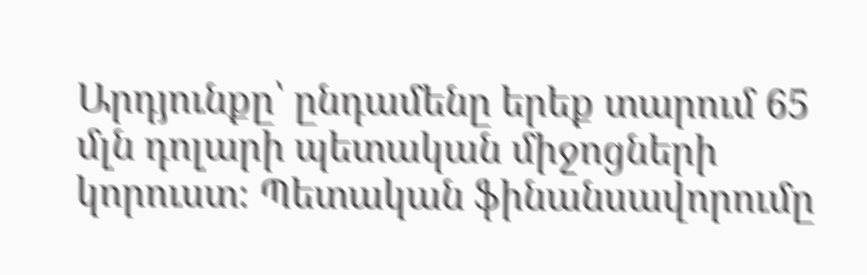Արդյունքը՝ ընդամենը երեք տարում 65 մլն դոլարի պետական միջոցների կորուստ։ Պետական ֆինանսավորումը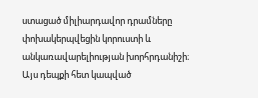ստացած միլիարդավոր դրամները փոխակերպվեցին կորուստի և անկառավարելիության խորհրդանիշի։
Այս դեպքի հետ կապված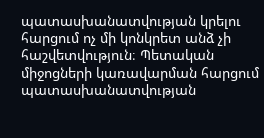պատասխանատվության կրելու հարցում ոչ մի կոնկրետ անձ չի հաշվետվություն։ Պետական միջոցների կառավարման հարցում պատասխանատվության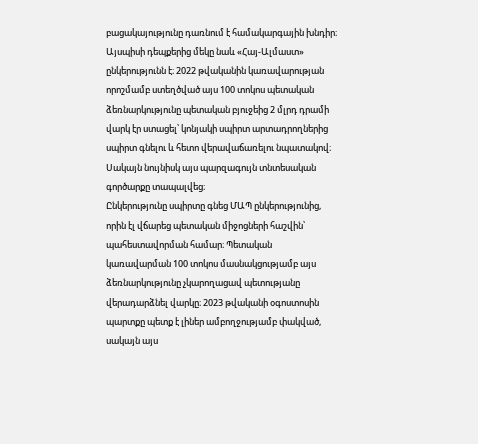բացակայությունը դառնում է համակարգային խնդիր։
Այսպիսի դեպքերից մեկը նաև «Հայ-Ալմաստ» ընկերությունն է։ 2022 թվականին կառավարության որոշմամբ ստեղծված այս 100 տոկոս պետական ձեռնարկությունը պետական բյուջեից 2 մլրդ դրամի վարկ էր ստացել՝ կոնյակի սպիրտ արտադրողներից սպիրտ գնելու և հետո վերավաճառելու նպատակով։ Սակայն նույնիսկ այս պարզագույն տնտեսական գործարքը տապալվեց։
Ընկերությունը սպիրտը գնեց ՄԱՊ ընկերությունից, որին էլ վճարեց պետական միջոցների հաշվին՝ պահեստավորման համար։ Պետական կառավարման 100 տոկոս մասնակցությամբ այս ձեռնարկությունը չկարողացավ պետությանը վերադարձնել վարկը։ 2023 թվականի օգոստոսին պարտքը պետք է լիներ ամբողջությամբ փակված, սակայն այս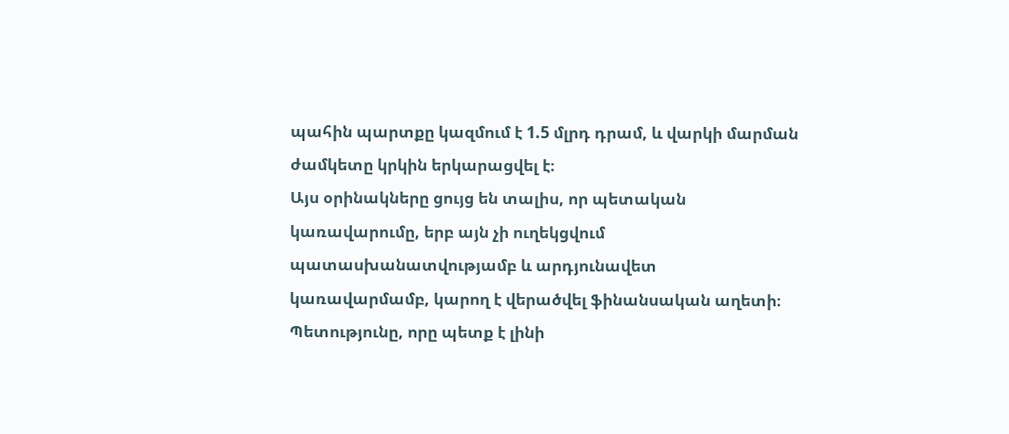պահին պարտքը կազմում է 1.5 մլրդ դրամ, և վարկի մարման ժամկետը կրկին երկարացվել է։
Այս օրինակները ցույց են տալիս, որ պետական կառավարումը, երբ այն չի ուղեկցվում պատասխանատվությամբ և արդյունավետ կառավարմամբ, կարող է վերածվել ֆինանսական աղետի։ Պետությունը, որը պետք է լինի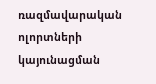ռազմավարական ոլորտների կայունացման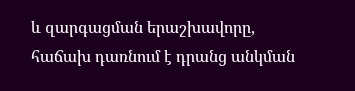և զարգացման երաշխավորը, հաճախ դառնում է դրանց անկման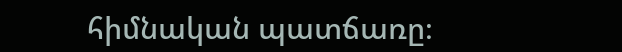հիմնական պատճառը։